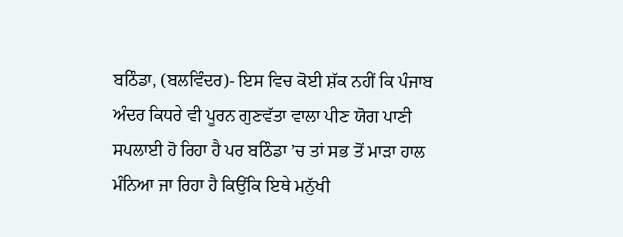ਬਠਿੰਡਾ, (ਬਲਵਿੰਦਰ)- ਇਸ ਵਿਚ ਕੋਈ ਸ਼ੱਕ ਨਹੀਂ ਕਿ ਪੰਜਾਬ ਅੰਦਰ ਕਿਧਰੇ ਵੀ ਪੂਰਨ ਗੁਣਵੱਤਾ ਵਾਲਾ ਪੀਣ ਯੋਗ ਪਾਣੀ ਸਪਲਾਈ ਹੋ ਰਿਹਾ ਹੈ ਪਰ ਬਠਿੰਡਾ ’ਚ ਤਾਂ ਸਭ ਤੋਂ ਮਾੜਾ ਹਾਲ ਮੰਨਿਆ ਜਾ ਰਿਹਾ ਹੈ ਕਿਉਂਕਿ ਇਥੇ ਮਨੁੱਖੀ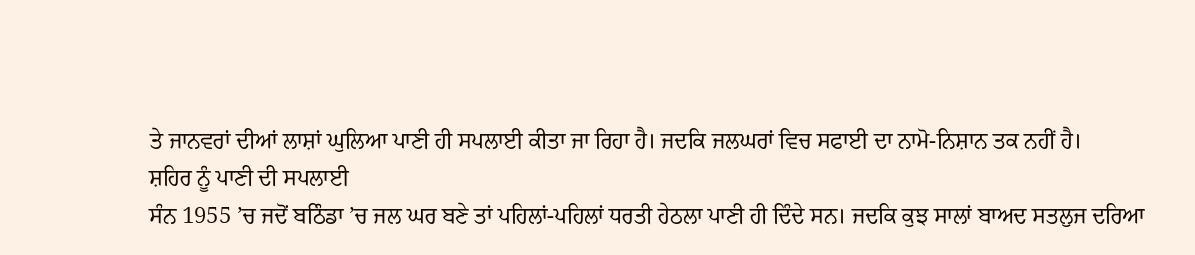ਤੇ ਜਾਨਵਰਾਂ ਦੀਆਂ ਲਾਸ਼ਾਂ ਘੁਲਿਆ ਪਾਣੀ ਹੀ ਸਪਲਾਈ ਕੀਤਾ ਜਾ ਰਿਹਾ ਹੈ। ਜਦਕਿ ਜਲਘਰਾਂ ਵਿਚ ਸਫਾਈ ਦਾ ਨਾਮੋ-ਨਿਸ਼ਾਨ ਤਕ ਨਹੀਂ ਹੈ।
ਸ਼ਹਿਰ ਨੂੰ ਪਾਣੀ ਦੀ ਸਪਲਾਈ
ਸੰਨ 1955 ’ਚ ਜਦੋਂ ਬਠਿੰਡਾ ’ਚ ਜਲ ਘਰ ਬਣੇ ਤਾਂ ਪਹਿਲਾਂ-ਪਹਿਲਾਂ ਧਰਤੀ ਹੇਠਲਾ ਪਾਣੀ ਹੀ ਦਿੰਦੇ ਸਨ। ਜਦਕਿ ਕੁਝ ਸਾਲਾਂ ਬਾਅਦ ਸਤਲੁਜ ਦਰਿਆ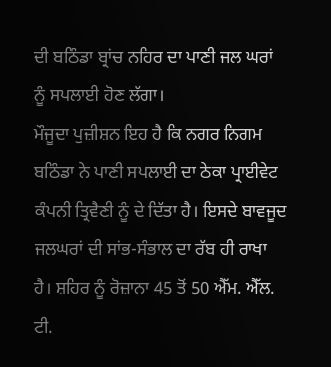ਦੀ ਬਠਿੰਡਾ ਬ੍ਰਾਂਚ ਨਹਿਰ ਦਾ ਪਾਣੀ ਜਲ ਘਰਾਂ ਨੂੰ ਸਪਲਾਈ ਹੋਣ ਲੱਗਾ।
ਮੌਜੂਦਾ ਪੁਜ਼ੀਸ਼ਨ ਇਹ ਹੈ ਕਿ ਨਗਰ ਨਿਗਮ ਬਠਿੰਡਾ ਨੇ ਪਾਣੀ ਸਪਲਾਈ ਦਾ ਠੇਕਾ ਪ੍ਰਾਈਵੇਟ ਕੰਪਨੀ ਤ੍ਰਿਵੈਣੀ ਨੂੰ ਦੇ ਦਿੱਤਾ ਹੈ। ਇਸਦੇ ਬਾਵਜੂਦ ਜਲਘਰਾਂ ਦੀ ਸਾਂਭ-ਸੰਭਾਲ ਦਾ ਰੱਬ ਹੀ ਰਾਖਾ ਹੈ। ਸ਼ਹਿਰ ਨੂੰ ਰੋਜ਼ਾਨਾ 45 ਤੋਂ 50 ਐੱਮ. ਐੱਲ. ਟੀ.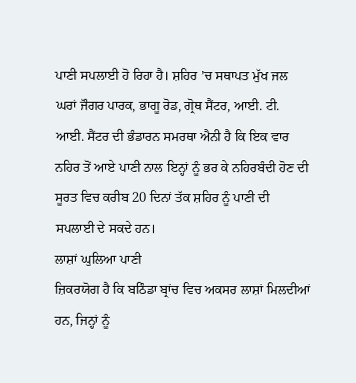ਪਾਣੀ ਸਪਲਾਈ ਹੋ ਰਿਹਾ ਹੈ। ਸ਼ਹਿਰ ’ਚ ਸਥਾਪਤ ਮੁੱਖ ਜਲ ਘਰਾਂ ਜੌਗਰ ਪਾਰਕ, ਭਾਗੂ ਰੋਡ, ਗ੍ਰੋਥ ਸੈਂਟਰ, ਆਈ. ਟੀ. ਆਈ. ਸੈਂਟਰ ਦੀ ਭੰਡਾਰਨ ਸਮਰਥਾ ਐਨੀ ਹੈ ਕਿ ਇਕ ਵਾਰ ਨਹਿਰ ਤੋਂ ਆਏ ਪਾਣੀ ਨਾਲ ਇਨ੍ਹਾਂ ਨੂੰ ਭਰ ਕੇ ਨਹਿਰਬੰਦੀ ਹੋਣ ਦੀ ਸੂਰਤ ਵਿਚ ਕਰੀਬ 20 ਦਿਨਾਂ ਤੱਕ ਸ਼ਹਿਰ ਨੂੰ ਪਾਣੀ ਦੀ ਸਪਲਾਈ ਦੇ ਸਕਦੇ ਹਨ।
ਲਾਸ਼ਾਂ ਘੁਲਿਆ ਪਾਣੀ
ਜ਼ਿਕਰਯੋਗ ਹੈ ਕਿ ਬਠਿੰਡਾ ਬ੍ਰਾਂਚ ਵਿਚ ਅਕਸਰ ਲਾਸ਼ਾਂ ਮਿਲਦੀਆਂ ਹਨ, ਜਿਨ੍ਹਾਂ ਨੂੰ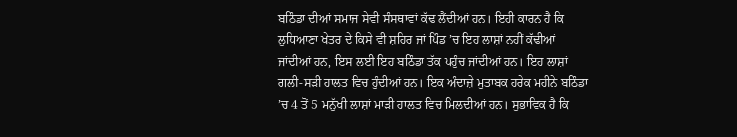ਬਠਿੰਡਾ ਦੀਆਂ ਸਮਾਜ ਸੇਵੀ ਸੰਸਥਾਵਾਂ ਕੱਢ ਲੈਂਦੀਆਂ ਹਨ। ਇਹੀ ਕਾਰਨ ਹੈ ਕਿ ਲੁਧਿਆਣਾ ਖੇਤਰ ਦੇ ਕਿਸੇ ਵੀ ਸ਼ਹਿਰ ਜਾਂ ਪਿੰਡ ’ਚ ਇਹ ਲਾਸ਼ਾਂ ਨਹੀਂ ਕੱਢੀਆਂ ਜਾਂਦੀਆਂ ਹਨ, ਇਸ ਲਈ ਇਹ ਬਠਿੰਡਾ ਤੱਕ ਪਹੁੰਚ ਜਾਂਦੀਆਂ ਹਨ। ਇਹ ਲਾਸ਼ਾਂ ਗਲੀ-ਸੜੀ ਹਾਲਤ ਵਿਚ ਹੁੰਦੀਆਂ ਹਨ। ਇਕ ਅੰਦਾਜ਼ੇ ਮੁਤਾਬਕ ਹਰੇਕ ਮਹੀਨੇ ਬਠਿੰਡਾ ’ਚ 4 ਤੋਂ 5 ਮਨੁੱਖੀ ਲਾਸ਼ਾਂ ਮਾੜੀ ਹਾਲਤ ਵਿਚ ਮਿਲਦੀਆਂ ਹਨ। ਸੁਭਾਵਿਕ ਹੈ ਕਿ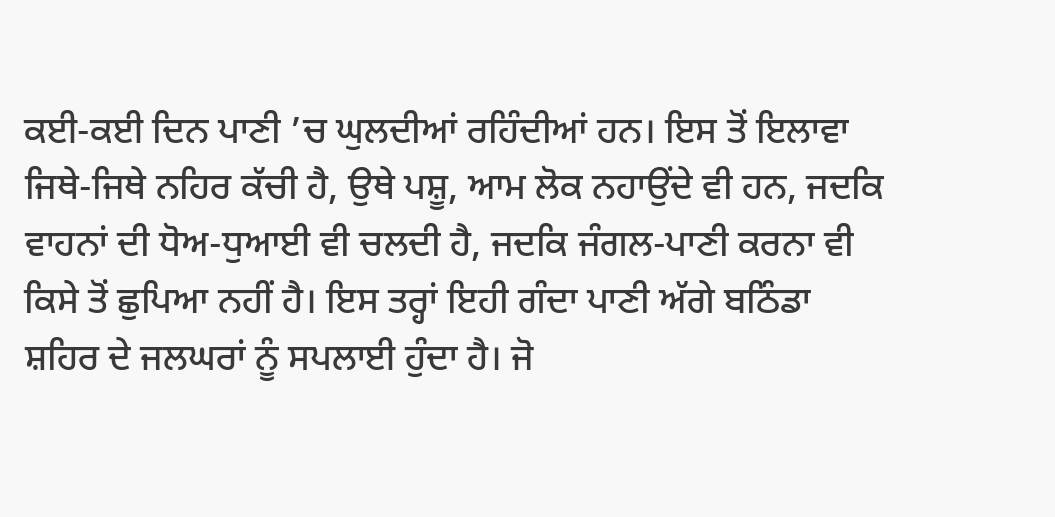ਕਈ-ਕਈ ਦਿਨ ਪਾਣੀ ’ਚ ਘੁਲਦੀਆਂ ਰਹਿੰਦੀਆਂ ਹਨ। ਇਸ ਤੋਂ ਇਲਾਵਾ ਜਿਥੇ-ਜਿਥੇ ਨਹਿਰ ਕੱਚੀ ਹੈ, ਉਥੇ ਪਸ਼ੂ, ਆਮ ਲੋਕ ਨਹਾਉਂਦੇ ਵੀ ਹਨ, ਜਦਕਿ ਵਾਹਨਾਂ ਦੀ ਧੋਅ-ਧੁਆਈ ਵੀ ਚਲਦੀ ਹੈ, ਜਦਕਿ ਜੰਗਲ-ਪਾਣੀ ਕਰਨਾ ਵੀ ਕਿਸੇ ਤੋਂ ਛੁਪਿਆ ਨਹੀਂ ਹੈ। ਇਸ ਤਰ੍ਹਾਂ ਇਹੀ ਗੰਦਾ ਪਾਣੀ ਅੱਗੇ ਬਠਿੰਡਾ ਸ਼ਹਿਰ ਦੇ ਜਲਘਰਾਂ ਨੂੰ ਸਪਲਾਈ ਹੁੰਦਾ ਹੈ। ਜੋ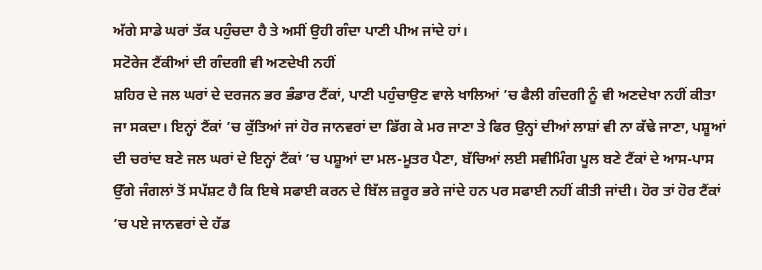ਅੱਗੇ ਸਾਡੇ ਘਰਾਂ ਤੱਕ ਪਹੁੰਚਦਾ ਹੈ ਤੇ ਅਸੀਂ ਉਹੀ ਗੰਦਾ ਪਾਣੀ ਪੀਅ ਜਾਂਦੇ ਹਾਂ।
ਸਟੋਰੇਜ ਟੈਂਕੀਆਂ ਦੀ ਗੰਦਗੀ ਵੀ ਅਣਦੇਖੀ ਨਹੀਂ
ਸ਼ਹਿਰ ਦੇ ਜਲ ਘਰਾਂ ਦੇ ਦਰਜਨ ਭਰ ਭੰਡਾਰ ਟੈਂਕਾਂ, ਪਾਣੀ ਪਹੁੰਚਾਉਣ ਵਾਲੇ ਖਾਲਿਆਂ ’ਚ ਫੈਲੀ ਗੰਦਗੀ ਨੂੰ ਵੀ ਅਣਦੇਖਾ ਨਹੀਂ ਕੀਤਾ ਜਾ ਸਕਦਾ। ਇਨ੍ਹਾਂ ਟੈਂਕਾਂ ’ਚ ਕੁੱਤਿਆਂ ਜਾਂ ਹੋਰ ਜਾਨਵਰਾਂ ਦਾ ਡਿੱਗ ਕੇ ਮਰ ਜਾਣਾ ਤੇ ਫਿਰ ਉਨ੍ਹਾਂ ਦੀਆਂ ਲਾਸ਼ਾਂ ਵੀ ਨਾ ਕੱਢੇ ਜਾਣਾ, ਪਸ਼ੂਆਂ ਦੀ ਚਰਾਂਦ ਬਣੇ ਜਲ ਘਰਾਂ ਦੇ ਇਨ੍ਹਾਂ ਟੈਂਕਾਂ ’ਚ ਪਸ਼ੂਆਂ ਦਾ ਮਲ-ਮੂਤਰ ਪੈਣਾ, ਬੱਚਿਆਂ ਲਈ ਸਵੀਮਿੰਗ ਪੂਲ ਬਣੇ ਟੈਂਕਾਂ ਦੇ ਆਸ-ਪਾਸ ਉੱਗੇ ਜੰਗਲਾਂ ਤੋਂ ਸਪੱਸ਼ਟ ਹੈ ਕਿ ਇਥੇ ਸਫਾਈ ਕਰਨ ਦੇ ਬਿੱਲ ਜ਼ਰੂਰ ਭਰੇ ਜਾਂਦੇ ਹਨ ਪਰ ਸਫਾਈ ਨਹੀਂ ਕੀਤੀ ਜਾਂਦੀ। ਹੋਰ ਤਾਂ ਹੋਰ ਟੈਂਕਾਂ ’ਚ ਪਏ ਜਾਨਵਰਾਂ ਦੇ ਹੱਡ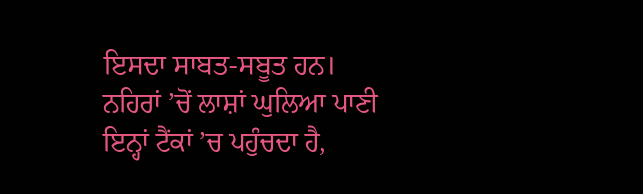ਇਸਦਾ ਸਾਬਤ-ਸਬੂਤ ਹਨ। ਨਹਿਰਾਂ ’ਚੋਂ ਲਾਸ਼ਾਂ ਘੁਲਿਆ ਪਾਣੀ ਇਨ੍ਹਾਂ ਟੈਂਕਾਂ ’ਚ ਪਹੁੰਚਦਾ ਹੈ,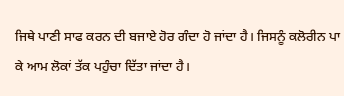ਜਿਥੇ ਪਾਣੀ ਸਾਫ ਕਰਨ ਦੀ ਬਜਾਏ ਹੋਰ ਗੰਦਾ ਹੋ ਜਾਂਦਾ ਹੈ। ਜਿਸਨੂੰ ਕਲੋਰੀਨ ਪਾ ਕੇ ਆਮ ਲੋਕਾਂ ਤੱਕ ਪਹੁੰਚਾ ਦਿੱਤਾ ਜਾਂਦਾ ਹੈ।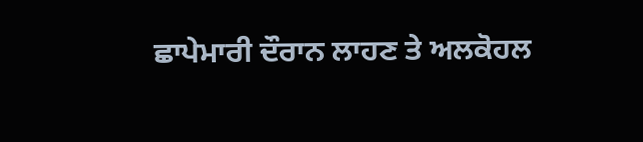ਛਾਪੇਮਾਰੀ ਦੌਰਾਨ ਲਾਹਣ ਤੇ ਅਲਕੋਹਲ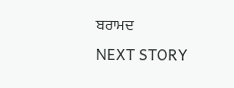ਬਰਾਮਦ
NEXT STORY